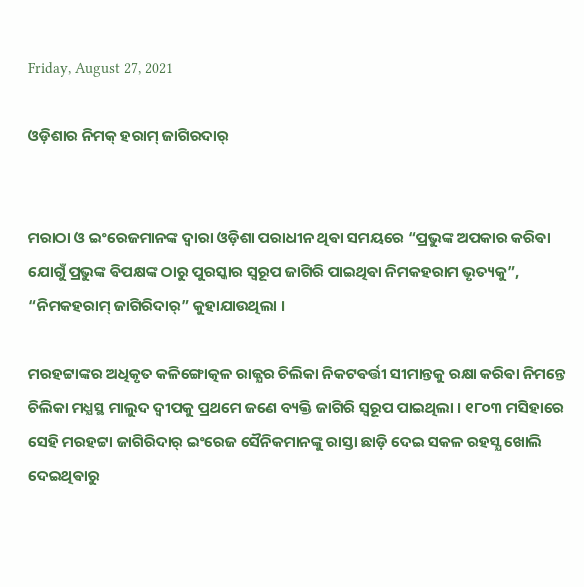Friday, August 27, 2021

ଓଡ଼ିଶାର ନିମକ୍ ହରାମ୍ ଜାଗିରଦାର୍


ମରାଠା ଓ ଇଂରେଜମାନଙ୍କ ଦ୍ଵାରା ଓଡ଼ିଶା ପରାଧୀନ ଥିଵା ସମୟରେ “ପ୍ରଭୁଙ୍କ ଅପକାର କରିଵା ଯୋଗୁଁ ପ୍ରଭୁଙ୍କ ଵିପକ୍ଷଙ୍କ ଠାରୁ ପୁରସ୍କାର ସ୍ବରୂପ ଜାଗିରି ପାଇଥିଵା ନିମକହରାମ ଭୃତ୍ୟକୁ”, “ନିମକହରାମ୍ ଜାଗିରିଦାର୍” କୁହାଯାଉଥିଲା ।

ମରହଟ୍ଟାଙ୍କର ଅଧିକୃତ କଳିଙ୍ଗୋତ୍କଳ ରାଜ୍ଯର ଚିଲିକା ନିକଟଵର୍ତ୍ତୀ ସୀମାନ୍ତକୁ ରକ୍ଷା କରିଵା ନିମନ୍ତେ ଚିଲିକା ମଧ୍ଯସ୍ଥ ମାଲୁଦ ଦ୍ବୀପକୁ ପ୍ରଥମେ ଜଣେ ବ୍ୟକ୍ତି ଜାଗିରି ସ୍ବରୂପ ପାଇଥିଲା । ୧୮୦୩ ମସିହାରେ ସେହି ମରହଟ୍ଟା ଜାଗିରିଦାର୍ ଇଂରେଜ ସୈନିକମାନଙ୍କୁ ରାସ୍ତା ଛାଡ଼ି ଦେଇ ସକଳ ରହସ୍ଯ ଖୋଲି ଦେଇଥିଵାରୁ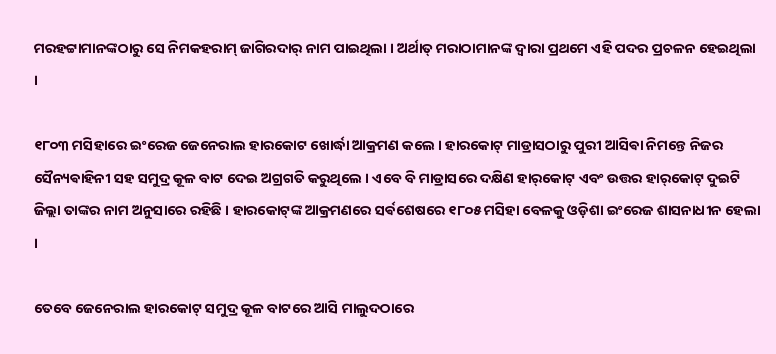ମରହଟ୍ଟାମାନଙ୍କଠାରୁ ସେ ନିମକହରାମ୍ ଜାଗିରଦାର୍ ନାମ ପାଇଥିଲା । ଅର୍ଥାତ୍ ମରାଠାମାନଙ୍କ ଦ୍ଵାରା ପ୍ରଥମେ ଏହି ପଦର ପ୍ରଚଳନ ହେଇଥିଲା ।

୧୮୦୩ ମସିହାରେ ଇଂରେଜ ଜେନେରାଲ ହାରକୋଟ ଖୋର୍ଦ୍ଧା ଆକ୍ରମଣ କଲେ । ହାରକୋଟ୍ ମାଡ୍ରାସଠାରୁ ପୁରୀ ଆସିଵା ନିମନ୍ତେ ନିଜର ସୈନ୍ୟଵାହିନୀ ସହ ସମୁଦ୍ର କୂଳ ବାଟ ଦେଇ ଅଗ୍ରଗତି କରୁଥିଲେ । ଏବେ ବି ମାଡ୍ରାସରେ ଦକ୍ଷିଣ ହାର୍‌କୋଟ୍ ଏବଂ ଉତ୍ତର ହାର୍‌କୋଟ୍ ଦୁଇଟି ଜିଲ୍ଲା ତାଙ୍କର ନାମ ଅନୁସାରେ ରହିଛି । ହାରକୋଟ୍‌ଙ୍କ ଆକ୍ରମଣରେ ସର୍ଵଶେଷରେ ୧୮୦୫ ମସିହା ବେଳକୁ ଓଡ଼ିଶା ଇଂରେଜ ଶାସନାଧୀନ ହେଲା ।

ତେବେ ଜେନେରାଲ ହାରକୋଟ୍ ସମୁଦ୍ର କୂଳ ବାଟରେ ଆସି ମାଲୁଦଠାରେ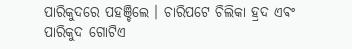ପାରିକୁଦରେ ପହଞ୍ଚିଲେ । ଚାରିପଟେ ଚିଲିକା ହ୍ରଦ ଏଵଂ ପାରିକୁଦ ଗୋଟିଏ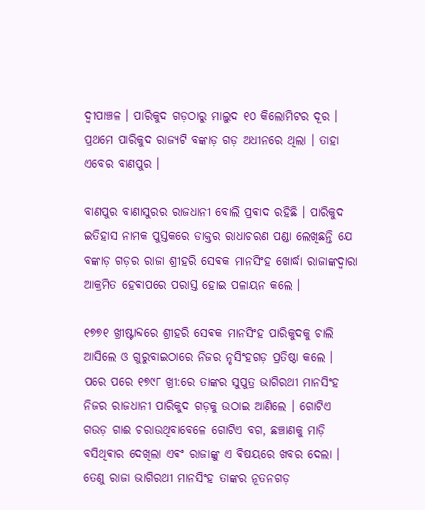ଦ୍ଵୀପାଞ୍ଚଳ । ପାରିକୁଦ ଗଡ଼ଠାରୁ ମାଲୁଦ ୧୦ କିଲୋମିଟର ଦୂର । ପ୍ରଥମେ ପାରିକୁଦ ରାଜ୍ୟଟି ବଙ୍କାଡ଼ ଗଡ଼ ଅଧୀନରେ ଥିଲା । ତାହା ଏବେର ବାଣପୁର ।

ବାଣପୁର ବାଣାସୁରର ରାଜଧାନୀ ବୋଲି ପ୍ରଵାଦ ରହିଛି । ପାରିକୁଦ ଇତିହାସ ନାମକ ପୁସ୍ତକରେ ଡାକ୍ତର ରାଧାଚରଣ ପଣ୍ଡା ଲେଖିଛନ୍ତି ଯେ ବଙ୍କାଡ଼ ଗଡ଼ର ରାଜା ଶ୍ରୀହରି ସେଵକ ମାନସିଂହ ଖୋର୍ଦ୍ଧା ରାଜାଙ୍କଦ୍ୱାରା ଆକ୍ରମିତ ହେଵାପରେ ପରାସ୍ତ ହୋଇ ପଳାୟନ କଲେ ।

୧୭୭୧ ଖ୍ରୀଷ୍ଟାବ୍ଦରେ ଶ୍ରୀହରି ସେଵକ ମାନସିଂହ ପାରିକୁଦକୁ ଚାଲି ଆସିଲେ ଓ ଗୁରୁବାଇଠାରେ ନିଜର ନୃସିଂହଗଡ଼ ପ୍ରତିଷ୍ଠା କଲେ । ପରେ ପରେ ୧୭୯୮ ଖ୍ରୀ:ରେ ତାଙ୍କର ସୁପୁତ୍ର ଭାଗିରଥୀ ମାନସିଂହ ନିଜର ରାଜଧାନୀ ପାରିକୁଦ ଗଡ଼କୁ ଉଠାଇ ଆଣିଲେ । ଗୋଟିଏ ଗଉଡ଼ ଗାଈ ଚରାଉଥିବାବେଳେ ଗୋଟିଏ ବଗ, ଛଞ୍ଚାଣକୁ ମାଡ଼ି ବସିଥିଵାର ଦେଖିଲା ଏଵଂ ରାଜାଙ୍କୁ ଏ ଵିଷୟରେ ଖବର ଦେଲା । ତେଣୁ ରାଜା ଭାଗିରଥୀ ମାନସିଂହ ତାଙ୍କର ନୂତନଗଡ଼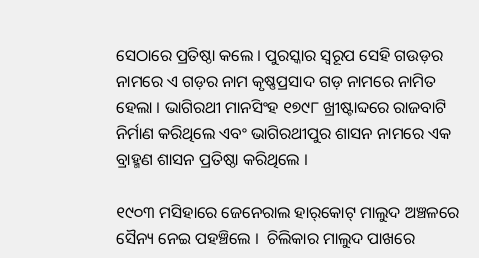ସେଠାରେ ପ୍ରତିଷ୍ଠା କଲେ । ପୁରସ୍କାର ସ୍ବରୂପ ସେହି ଗଉଡ଼ର ନାମରେ ଏ ଗଡ଼ର ନାମ କୃଷ୍ଣପ୍ରସାଦ ଗଡ଼ ନାମରେ ନାମିତ ହେଲା । ଭାଗିରଥୀ ମାନସିଂହ ୧୭୯୮ ଖ୍ରୀଷ୍ଟାବ୍ଦରେ ରାଜବାଟି ନିର୍ମାଣ କରିଥିଲେ ଏବଂ ଭାଗିରଥୀପୁର ଶାସନ ନାମରେ ଏକ ବ୍ରାହ୍ମଣ ଶାସନ ପ୍ରତିଷ୍ଠା କରିଥିଲେ ।

୧୯୦୩ ମସିହାରେ ଜେନେରାଲ ହାର୍‌କୋଟ୍ ମାଲୁଦ ଅଞ୍ଚଳରେ ସୈନ୍ୟ ନେଇ ପହଞ୍ଚିଲେ ।  ଚିଲିକାର ମାଲୁଦ ପାଖରେ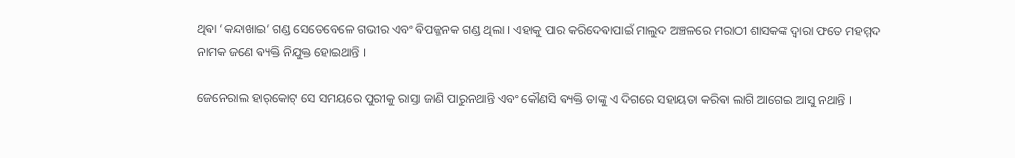ଥିଵା ‘କନ୍ଦାଖାଇ’ ଗଣ୍ଡ ସେତେବେଳେ ଗଭୀର ଏବଂ ଵିପଜ୍ଜନକ ଗଣ୍ଡ ଥିଲା । ଏହାକୁ ପାର କରିଦେଵାପାଇଁ ମାଲୁଦ ଅଞ୍ଚଳରେ ମରାଠୀ ଶାସକଙ୍କ ଦ୍ଵାରା ଫତେ ମହମ୍ମଦ ନାମକ ଜଣେ ଵ୍ୟକ୍ତି ନିଯୁକ୍ତ ହୋଇଥାନ୍ତି ।

ଜେନେରାଲ ହାର୍‌କୋଟ୍ ସେ ସମୟରେ ପୁରୀକୁ ରାସ୍ତା ଜାଣି ପାରୁନଥାନ୍ତି ଏବଂ କୌଣସି ଵ୍ୟକ୍ତି ତାଙ୍କୁ ଏ ଦିଗରେ ସହାୟତା କରିଵା ଲାଗି ଆଗେଇ ଆସୁ ନଥାନ୍ତି ।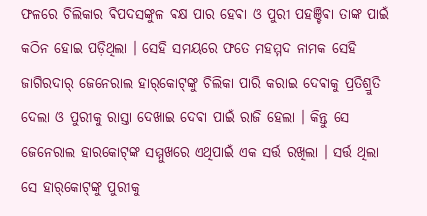ଫଳରେ ଚିଲିକାର ଵିପଦସଙ୍କୁଳ ଵକ୍ଷ ପାର ହେଵା ଓ ପୁରୀ ପହଞ୍ଚିଵା ତାଙ୍କ ପାଇଁ କଠିନ ହୋଇ ପଡ଼ିଥିଲା । ସେହି ସମୟରେ ଫତେ ମହମ୍ମଦ ନାମକ ସେହି ଜାଗିରଦାର୍ ଜେନେରାଲ ହାର୍‌କୋଟ୍‌ଙ୍କୁ ଚିଲିକା ପାରି କରାଇ ଦେଵାକୁ ପ୍ରତିଶ୍ରୁତି ଦେଲା ଓ ପୁରୀକୁ ରାସ୍ତା ଦେଖାଇ ଦେଵା ପାଇଁ ରାଜି ହେଲା । କିନ୍ତୁ ସେ ଜେନେରାଲ ହାରକୋଟ୍‌ଙ୍କ ସମ୍ମୁଖରେ ଏଥିପାଇଁ ଏକ ସର୍ତ୍ତ ରଖିଲା । ସର୍ତ୍ତ ଥିଲା ସେ ହାର୍‌କୋଟ୍‌ଙ୍କୁ ପୁରୀକୁ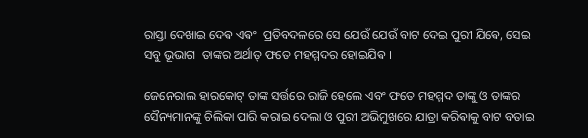ରାସ୍ତା ଦେଖାଇ ଦେଵ ଏଵଂ  ପ୍ରତିବଦଳରେ ସେ ଯେଉଁ ଯେଉଁ ବାଟ ଦେଇ ପୁରୀ ଯିଵେ, ସେଇ ସବୁ ଭୂଭାଗ  ତାଙ୍କର ଅର୍ଥାତ୍ ଫତେ ମହମ୍ମଦର ହୋଇଯିଵ ।

ଜେନେରାଲ ହାରକୋଟ୍ ତାଙ୍କ ସର୍ତ୍ତରେ ରାଜି ହେଲେ ଏବଂ ଫତେ ମହମ୍ମଦ ତାଙ୍କୁ ଓ ତାଙ୍କର ସୈନ୍ୟମାନଙ୍କୁ ଚିଲିକା ପାରି କରାଇ ଦେଲା ଓ ପୁରୀ ଅଭିମୁଖରେ ଯାତ୍ରା କରିଵାକୁ ବାଟ ବତାଇ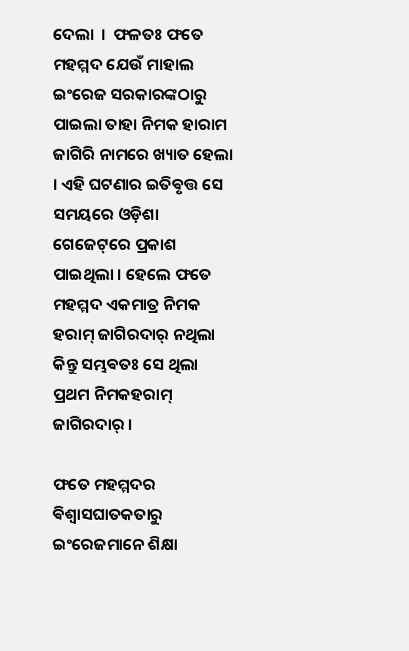ଦେଲା  ।  ଫଳତଃ ଫତେ ମହମ୍ମଦ ଯେଉଁ ମାହାଲ ଇଂରେଜ ସରକାରଙ୍କଠାରୁ ପାଇଲା ତାହା ନିମକ ହାରାମ ଜାଗିରି ନାମରେ ଖ୍ୟାତ ହେଲା । ଏହି ଘଟଣାର ଇତିଵୃତ୍ତ ସେ ସମୟରେ ଓଡ଼ିଶା ଗେଜେଟ୍‌ରେ ପ୍ରକାଶ ପାଇଥିଲା । ହେଲେ ଫତେ ମହମ୍ମଦ ଏକମାତ୍ର ନିମକ ହରାମ୍ ଜାଗିରଦାର୍ ନଥିଲା କିନ୍ତୁ ସମ୍ଭଵତଃ ସେ ଥିଲା ପ୍ରଥମ ନିମକହରାମ୍ ଜାଗିରଦାର୍ ‌।

ଫତେ ମହମ୍ମଦର ଵିଶ୍ବାସଘାତକତାରୁ ଇଂରେଜମାନେ ଶିକ୍ଷା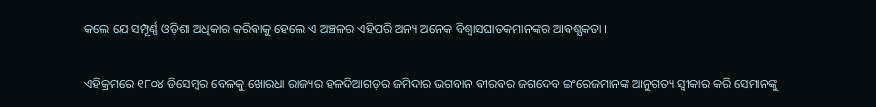କଲେ ଯେ ସମ୍ପୂର୍ଣ୍ଣ ଓଡ଼ିଶା ଅଧିକାର କରିଵାକୁ ହେଲେ ଏ ଅଞ୍ଚଳର ଏହିପରି ଅନ୍ୟ ଅନେକ ବିଶ୍ବାସଘାତକମାନଙ୍କର ଆଵଶ୍ଯକତା ।

ଏହିକ୍ରମରେ ୧୮୦୪ ଡିସେମ୍ବର ବେଳକୁ ଖୋରଧା ରାଜ୍ୟର ହଳଦିଆଗଡ଼ର ଜମିଦାର ଭଗବାନ ଵୀରଵର ଜଗଦେବ ଇଂରେଜମାନଙ୍କ ଆନୁଗତ୍ୟ ସ୍ବୀକାର କରି ସେମାନଙ୍କୁ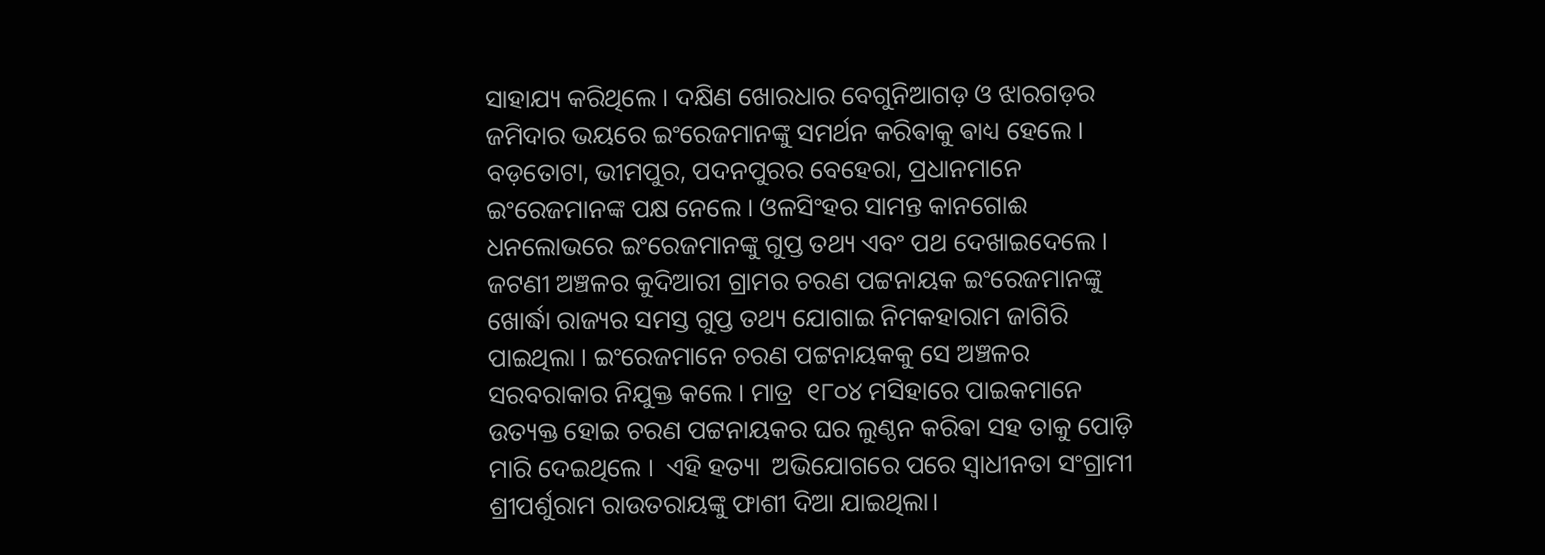ସାହାଯ୍ୟ କରିଥିଲେ । ଦକ୍ଷିଣ ଖୋରଧାର ବେଗୁନିଆଗଡ଼ ଓ ଝାରଗଡ଼ର ଜମିଦାର ଭୟରେ ଇଂରେଜମାନଙ୍କୁ ସମର୍ଥନ କରିଵାକୁ ଵାଧ୍ୟ ହେଲେ । ବଡ଼ତୋଟା, ଭୀମପୁର, ପଦନପୁରର ବେହେରା, ପ୍ରଧାନମାନେ ଇଂରେଜମାନଙ୍କ ପକ୍ଷ ନେଲେ । ଓଳସିଂହର ସାମନ୍ତ କାନଗୋଈ ଧନଲୋଭରେ ଇଂରେଜମାନଙ୍କୁ ଗୁପ୍ତ ତଥ୍ୟ ଏବଂ ପଥ ଦେଖାଇଦେଲେ । ଜଟଣୀ ଅଞ୍ଚଳର କୁଦିଆରୀ ଗ୍ରାମର ଚରଣ ପଟ୍ଟନାୟକ ଇଂରେଜମାନଙ୍କୁ ଖୋର୍ଦ୍ଧା ରାଜ୍ୟର ସମସ୍ତ ଗୁପ୍ତ ତଥ୍ୟ ଯୋଗାଇ ନିମକହାରାମ ଜାଗିରି ପାଇଥିଲା । ଇଂରେଜମାନେ ଚରଣ ପଟ୍ଟନାୟକକୁ ସେ ଅଞ୍ଚଳର ସରବରାକାର ନିଯୁକ୍ତ କଲେ । ମାତ୍ର  ୧୮୦୪ ମସିହାରେ ପାଇକମାନେ ଉତ୍ୟକ୍ତ ହୋଇ ଚରଣ ପଟ୍ଟନାୟକର ଘର ଲୁଣ୍ଠନ କରିଵା ସହ ତାକୁ ପୋଡ଼ି ମାରି ଦେଇଥିଲେ ।  ଏହି ହତ୍ୟା  ଅଭିଯୋଗରେ ପରେ ସ୍ଵାଧୀନତା ସଂଗ୍ରାମୀ ଶ୍ରୀପର୍ଶୁରାମ ରାଉତରାୟଙ୍କୁ ଫାଶୀ ଦିଆ ଯାଇଥିଲା।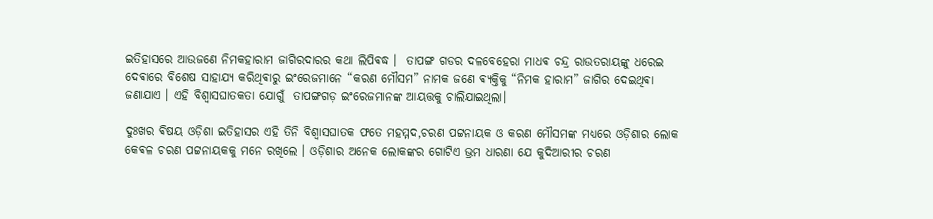ଇତିହାସରେ ଆଉଜଣେ ନିମକହାରାମ ଜାଗିରଦାରର କଥା ଲିପିଵଦ୍ଧ ।  ତାପଙ୍ଗ ଗଡର ଦଳବେହେରା ମାଧଵ ଚନ୍ଦ୍ର ରାଉତରାୟଙ୍କୁ ଧରେଇ ଦେଵାରେ ବିଶେଷ ସାହାଯ୍ୟ କରିଥିଵାରୁ ଇଂରେଜମାନେ “କରଣ ମୌସମ” ନାମକ ଜଣେ ଵ୍ୟକ୍ତିକୁ “ନିମକ ହାରାମ” ଜାଗିର ଦେଇଥିଵା ଜଣାଯାଏ । ଏହି ବିଶ୍ବାସଘାତକତା ଯୋଗୁଁ  ତାପଙ୍ଗଗଡ଼ ଇଂରେଜମାନଙ୍କ ଆୟତ୍ତକୁ ଚାଲିଯାଇଥିଲା।

ଦୁଃଖର ଵିଷୟ ଓଡ଼ିଶା ଇତିହାସର ଏହି ତିନି ବିଶ୍ବାସଘାତକ ଫତେ ମହମ୍ମଦ,ଚରଣ ପଟ୍ଟନାୟକ ଓ କରଣ ମୌସମଙ୍କ ମଧ୍ୟରେ ଓଡ଼ିଶାର ଲୋକ କେଵଳ ଚରଣ ପଟ୍ଟନାୟକକୁ ମନେ ରଖିଲେ । ଓଡ଼ିଶାର ଅନେକ ଲୋକଙ୍କର ଗୋଟିଏ ଭ୍ରମ ଧାରଣା ଯେ କୁଦିଆରୀର ଚରଣ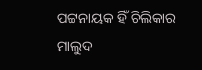ପଟ୍ଟନାୟକ ହିଁ ଚିଲିକାର ମାଲୁଦ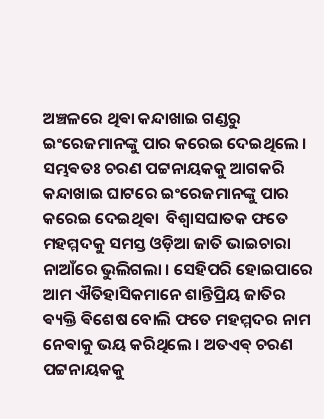ଅଞ୍ଚଳରେ ଥିଵା କନ୍ଦାଖାଇ ଗଣ୍ଡରୁ ଇଂରେଜମାନଙ୍କୁ ପାର କରେଇ ଦେଇଥିଲେ । ସମ୍ଭଵତଃ ଚରଣ ପଟ୍ଟନାୟକକୁ ଆଗକରି
କନ୍ଦାଖାଇ ଘାଟରେ ଇଂରେଜମାନଙ୍କୁ ପାର କରେଇ ଦେଇଥିଵା  ବିଶ୍ବାସଘାତକ ଫତେ ମହମ୍ମଦକୁ ସମସ୍ତ ଓଡ଼ିଆ ଜାତି ଭାଇଚାରା ନାଆଁରେ ଭୁଲିଗଲା । ସେହିପରି ହୋଇପାରେ ଆମ ଐତିହାସିକମାନେ ଶାନ୍ତିପ୍ରିୟ ଜାତିର ଵ୍ୟକ୍ତି ଵିଶେଷ ବୋଲି ଫତେ ମହମ୍ମଦର ନାମ ନେଵାକୁ ଭୟ କରିଥିଲେ । ଅତଏଵ୍ ଚରଣ ପଟ୍ଟନାୟକକୁ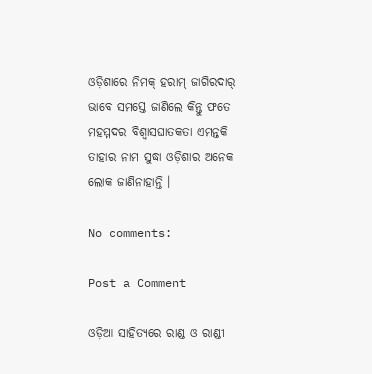ଓଡ଼ିଶାରେ ନିମକ୍ ହରାମ୍ ଜାଗିରଦାର୍ ଭାବେ ସମସ୍ତେ ଜାଣିଲେ କିନ୍ତୁ ଫତେ ମହମ୍ମଦର ବିଶ୍ବାସଘାତକତା ଏମନ୍ତକି ତାହାର ନାମ ସୁଦ୍ଧା ଓଡ଼ିଶାର ଅନେକ ଲୋକ ଜାଣିନାହାନ୍ତି ।

No comments:

Post a Comment

ଓଡ଼ିଆ ସାହିତ୍ୟରେ ରାଣ୍ଡ ଓ ରାଣ୍ଡୀ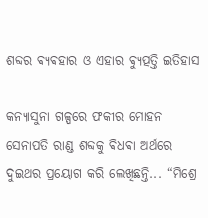ଶବ୍ଦର ଵ୍ୟଵହାର ଓ ଏହାର ଵ୍ୟୁତ୍ପତ୍ତି ଇତିହାସ

କନ୍ୟାସୁନା ଗଳ୍ପରେ ଫକୀର ମୋହନ ସେନାପତି ରାଣ୍ଡ ଶବ୍ଦକୁ ଵିଧଵା ଅର୍ଥରେ ଦୁଇଥର ପ୍ରୟୋଗ କରି ଲେଖିଛନ୍ତି... “ମିଶ୍ରେ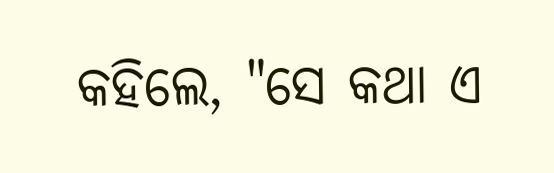କହିଲେ, "ସେ କଥା ଏ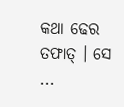କଥା ଢେର ତଫାତ୍ । ସେ ...